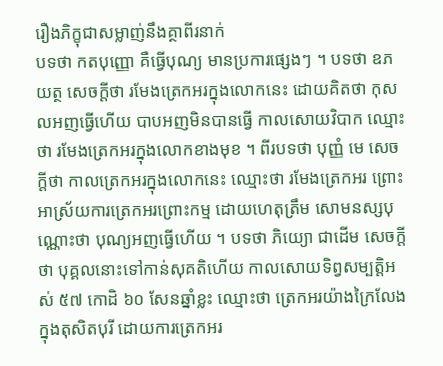រឿងភិក្ខុជាសម្លាញ់នឹងគ្ថាពីរនាក់
បទថា កតបុញ្ញោ គឺធ្វើបុណ្យ មានប្រការផ្សេងៗ ។ បទថា ឧភយត្ថ សេចក្តីថា រមែងត្រេកអរក្នុងលោកនេះ ដោយគិតថា កុសលអញធ្វើហើយ បាបអញមិនបានធ្វើ កាលសោយវិបាក ឈ្មោះថា រមែងត្រេកអរក្នុងលោកខាងមុខ ។ ពីរបទថា បុញ្ញំ មេ សេចក្តីថា កាលត្រេកអរក្នុងលោកនេះ ឈ្មោះថា រមែងត្រេកអរ ព្រោះអាស្រ័យការត្រេកអរព្រោះកម្ម ដោយហេតុត្រឹម សោមនស្សបុណ្ណោះថា បុណ្យអញធ្វើហើយ ។ បទថា ភិយ្យោ ជាដើម សេចក្តីថា បុគ្គលនោះទៅកាន់សុគតិហើយ កាលសោយទិព្វសម្បត្តិអស់ ៥៧ កោដិ ៦០ សែនឆ្នាំខ្លះ ឈ្មោះថា ត្រេកអរយ៉ាងក្រៃលែងក្នុងតុសិតបុរី ដោយការត្រេកអរ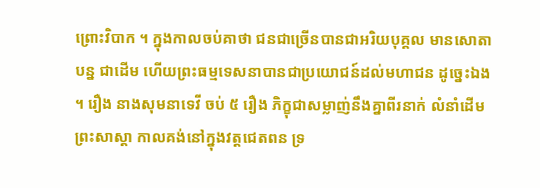ព្រោះវិបាក ។ ក្នុងកាលចប់គាថា ជនជាច្រើនបានជាអរិយបុគ្គល មានសោតាបន្ន ជាដើម ហើយព្រះធម្មទេសនាបានជាប្រយោជន៍ដល់មហាជន ដូច្នេះឯង ។ រឿង នាងសុមនាទេវី ចប់ ៥ រឿង ភិក្ខុជាសម្លាញ់នឹងគ្នាពីរនាក់ លំនាំដើម ព្រះសាស្តា កាលគង់នៅក្នុងវត្តជេតពន ទ្រ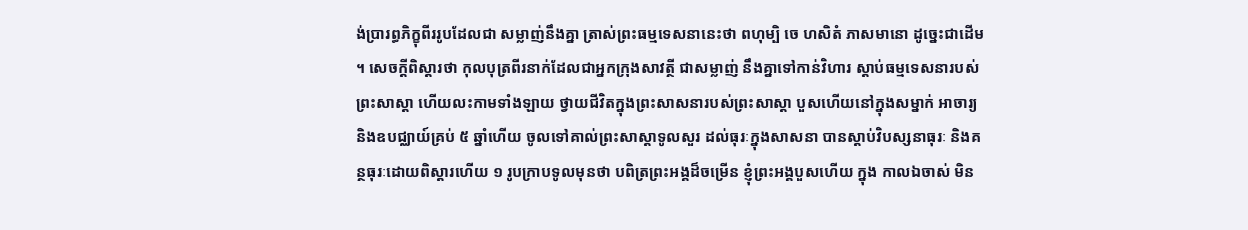ង់ប្រារព្ធភិក្ខុពីររូបដែលជា សម្លាញ់នឹងគ្នា ត្រាស់ព្រះធម្មទេសនានេះថា ពហុម្បិ ចេ ហសិតំ ភាសមានោ ដូច្នេះជាដើម ។ សេចក្តីពិស្តារថា កុលបុត្រពីរនាក់ដែលជាអ្នកក្រុងសាវត្ថី ជាសម្លាញ់ នឹងគ្នាទៅកាន់វិហារ ស្តាប់ធម្មទេសនារបស់ព្រះសាស្តា ហើយលះកាមទាំងឡាយ ថ្វាយជីវិតក្នុងព្រះសាសនារបស់ព្រះសាស្តា បួសហើយនៅក្នុងសម្នាក់ អាចារ្យ និងឧបជ្ឈាយ៍គ្រប់ ៥ ឆ្នាំហើយ ចូលទៅគាល់ព្រះសាស្តាទូលសួរ ដល់ធុរៈក្នុងសាសនា បានស្តាប់វិបស្សនាធុរៈ និងគន្ថធុរៈដោយពិស្តារហើយ ១ រូបក្រាបទូលមុនថា បពិត្រព្រះអង្គដ៏ចម្រើន ខ្ញុំព្រះអង្គបួសហើយ ក្នុង កាលឯចាស់ មិន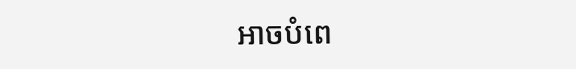អាចបំពេ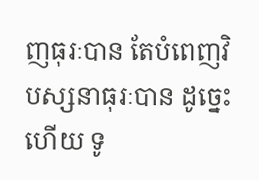ញធុរៈបាន តែបំពេញវិបស្សនាធុរៈបាន ដូច្នេះ ហើយ ទូ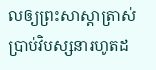លឲ្យព្រះសាស្តាត្រាស់ប្រាប់វិបស្សនារហូតដ